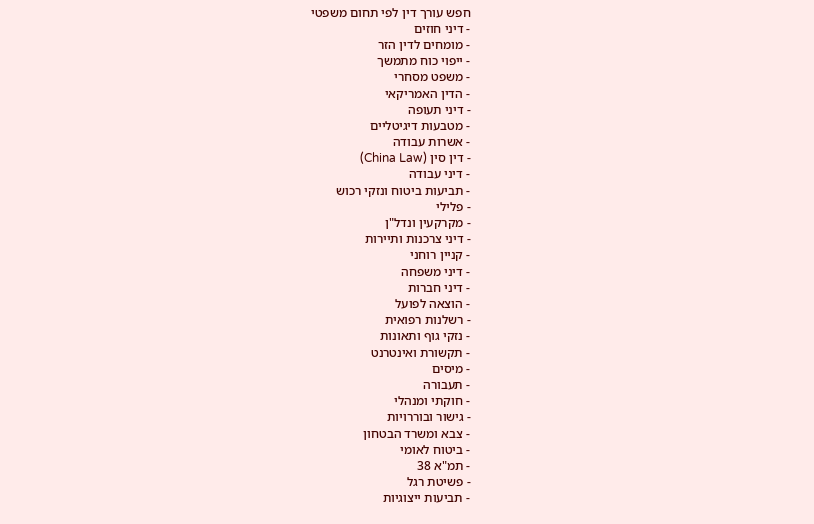חפש עורך דין לפי תחום משפטי
- דיני חוזים
- מומחים לדין הזר
- ייפוי כוח מתמשך
- משפט מסחרי
- הדין האמריקאי
- דיני תעופה
- מטבעות דיגיטליים
- אשרות עבודה
- דין סין (China Law)
- דיני עבודה
- תביעות ביטוח ונזקי רכוש
- פלילי
- מקרקעין ונדל"ן
- דיני צרכנות ותיירות
- קניין רוחני
- דיני משפחה
- דיני חברות
- הוצאה לפועל
- רשלנות רפואית
- נזקי גוף ותאונות
- תקשורת ואינטרנט
- מיסים
- תעבורה
- חוקתי ומנהלי
- גישור ובוררויות
- צבא ומשרד הבטחון
- ביטוח לאומי
- תמ"א 38
- פשיטת רגל
- תביעות ייצוגיות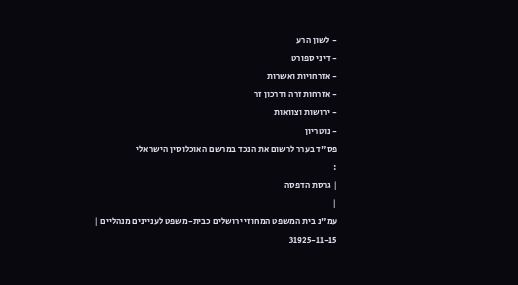- לשון הרע
- דיני ספורט
- אזרחויות ואשרות
- אזרחות זרה ודרכון זר
- ירושות וצוואות
- נוטריון
פס"ד בערר לרשום את הנכד במרשם האוכלוסין הישראלי
:
| גרסת הדפסה
|
עמ"נ בית המשפט המחוזי ירושלים כבית-משפט לעניינים מנהליים |
31925-11-15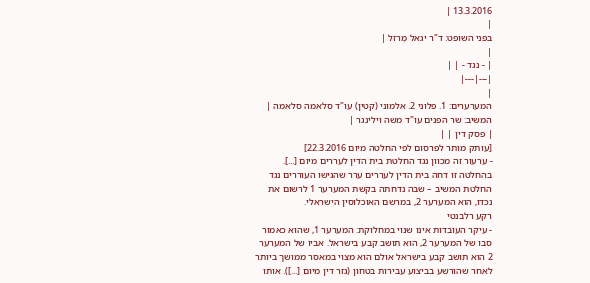13.3.2016 |
|
בפני השופט: ד"ר יגאל מֶרזל |
|
| - נגד - | |
|---|---|
|
המערערים: 1. פלוני 2. אלמוני (קטין) עו"ד סלאמה סלאמה |
המשיב: שר הפנים עו"ד משה וילינגר |
| פסק דין | |
[עותק מותר לפרסום לפי החלטה מיום 22.3.2016]
- ערעור זה מכוון נגד החלטת בית הדין לעררים מיום [...]. בהחלטה זו דחה בית הדין לעררים ערר שהגישו העוררים נגד החלטת המשיב – שבה נדחתה בקשת המערער 1 לרשום את נכדו, הוא המערער 2, במרשם האוכלוסין הישראלי.
רקע רלבנטי
- עיקר העובדות אינו שנוי במחלוקת: המערער 1, שהוא כאמור סבו של המערער 2, הוא תושב קבע בישראל. אביו של המערער 2 הוא תושב קבע בישראל אולם הוא מצוי במאסר ממושך ביותר לאחר שהורשע בביצוע עבירות בטחון (גזר דין מיום [...]). אותו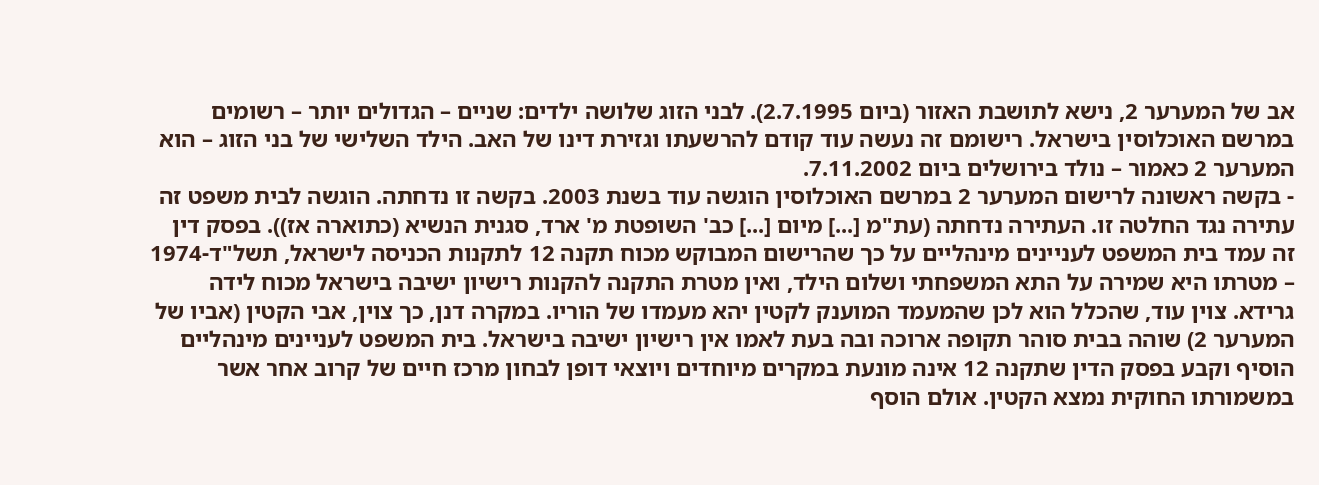אב של המערער 2, נישא לתושבת האזור (ביום 2.7.1995). לבני הזוג שלושה ילדים: שניים – הגדולים יותר – רשומים במרשם האוכלוסין בישראל. רישומם זה נעשה עוד קודם להרשעתו וגזירת דינו של האב. הילד השלישי של בני הזוג – הוא המערער 2 כאמור – נולד בירושלים ביום 7.11.2002.
- בקשה ראשונה לרישום המערער 2 במרשם האוכלוסין הוגשה עוד בשנת 2003. בקשה זו נדחתה. הוגשה לבית משפט זה עתירה נגד החלטה זו. העתירה נדחתה (עת"מ [...] מיום [...] כב' השופטת מ' ארד, סגנית הנשיא (כתוארה אז)). בפסק דין זה עמד בית המשפט לעניינים מינהליים על כך שהרישום המבוקש מכוח תקנה 12 לתקנות הכניסה לישראל, תשל"ד-1974 – מטרתו היא שמירה על התא המשפחתי ושלום הילד, ואין מטרת התקנה להקנות רישיון ישיבה בישראל מכוח לידה גרידא. צוין עוד, שהכלל הוא לכן שהמעמד המוענק לקטין יהא מעמדו של הוריו. במקרה דנן, כך צוין, אבי הקטין (אביו של המערער 2) שוהה בבית סוהר תקופה ארוכה ובה בעת לאמו אין רישיון ישיבה בישראל. בית המשפט לעניינים מינהליים הוסיף וקבע בפסק הדין שתקנה 12 אינה מונעת במקרים מיוחדים ויוצאי דופן לבחון מרכז חיים של קרוב אחר אשר במשמורתו החוקית נמצא הקטין. אולם הוסף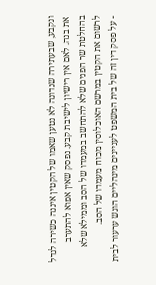ונקבע, שבעתירה שנדונה לא נטען שאמו של הקטין איננה כשירה לגדל את בנה. לאם אין רישיון לישיבת קבע. נפסק שאין אפוא להתערב בהחלטת שר הפנים שלא להתחשב במעמדו של הסב וממילא שלא לרשום את הקטין במרשם האוכלוסין מכוח מעמדו של הסב.
- על פסק דין זה של בית המשפט לעניינים מינהליים הוגש ערעור לבית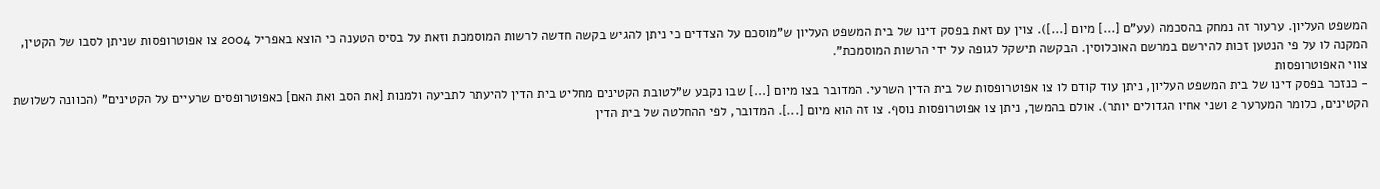המשפט העליון. ערעור זה נמחק בהסכמה (עע"ם [...] מיום [...]). צוין עם זאת בפסק דינו של בית המשפט העליון ש"מוסכם על הצדדים כי ניתן להגיש בקשה חדשה לרשות המוסמכת וזאת על בסיס הטענה כי הוצא באפריל 2004 צו אפוטרופסות שניתן לסבו של הקטין, המקנה לו על פי הנטען זכות להירשם במרשם האוכלוסין. הבקשה תישקל לגופה על ידי הרשות המוסמכת".
צווי האפוטרופסות
- כנזכר בפסק דינו של בית המשפט העליון, ניתן עוד קודם לו צו אפוטרופסות של בית הדין השרעי. המדובר בצו מיום [...] שבו נקבע ש"לטובת הקטינים מחליט בית הדין להיעתר לתביעה ולמנות [את הסב ואת האם] כאפוטרופסים שרעיים על הקטינים" (הכוונה לשלושת הקטינים, כלומר המערער 2 ושני אחיו הגדולים יותר). אולם בהמשך, ניתן צו אפוטרופסות נוסף. צו זה הוא מיום [...]. המדובר, לפי ההחלטה של בית הדין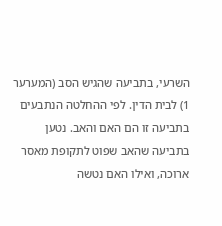השרעי, בתביעה שהגיש הסב (המערער 1) לבית הדין. לפי ההחלטה הנתבעים בתביעה זו הם האם והאב. נטען בתביעה שהאב שפוט לתקופת מאסר ארוכה, ואילו האם נטשה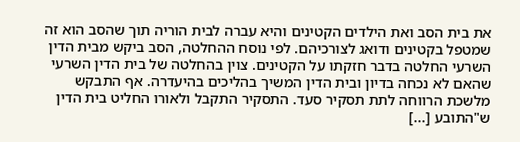את בית הסב ואת הילדים הקטינים והיא עברה לבית הוריה תוך שהסב הוא זה שמטפל בקטינים ודואג לצורכיהם. לפי נוסח ההחלטה, הסב ביקש מבית הדין השרעי החלטה בדבר חזקתו על הקטינים. צוין בהחלטה של בית הדין השרעי שהאם לא נכחה בדיון ובית הדין המשיך בהליכים בהיעדרה. אף התבקש מלשכת הרווחה לתת תסקיר סעד. התסקיר התקבל ולאורו החליט בית הדין ש"התובע [...]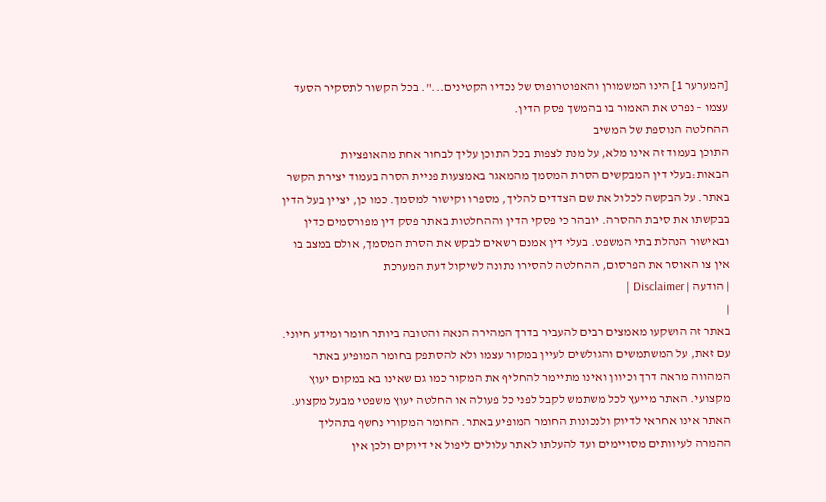[המערער 1] הינו המשמורן והאפוטרופוס של נכדיו הקטינים...". בכל הקשור לתסקיר הסעד עצמו – נפרט את האמור בו בהמשך פסק הדין.
ההחלטה הנוספת של המשיב
התוכן בעמוד זה אינו מלא, על מנת לצפות בכל התוכן עליך לבחור אחת מהאופציות הבאות:בעלי דין המבקשים הסרת המסמך מהמאגר באמצעות פניית הסרה בעמוד יצירת הקשר באתר. על הבקשה לכלול את שם הצדדים להליך, מספרו וקישור למסמך. כמו כן, יציין בעל הדין בבקשתו את סיבת ההסרה. יובהר כי פסקי הדין וההחלטות באתר פסק דין מפורסמים כדין ובאישור הנהלת בתי המשפט. בעלי דין אמנם רשאים לבקש את הסרת המסמך, אולם במצב בו אין צו האוסר את הפרסום, ההחלטה להסירו נתונה לשיקול דעת המערכת
| הודעה | Disclaimer |
|
באתר זה הושקעו מאמצים רבים להעביר בדרך המהירה הנאה והטובה ביותר חומר ומידע חיוני. עם זאת, על המשתמשים והגולשים לעיין במקור עצמו ולא להסתפק בחומר המופיע באתר המהווה מראה דרך וכיוון ואינו מתיימר להחליף את המקור כמו גם שאינו בא במקום יעוץ מקצועי. האתר מייעץ לכל משתמש לקבל לפני כל פעולה או החלטה יעוץ משפטי מבעל מקצוע. האתר אינו אחראי לדיוק ולנכונות החומר המופיע באתר. החומר המקורי נחשף בתהליך ההמרה לעיוותים מסויימים ועד להעלתו לאתר עלולים ליפול אי דיוקים ולכן אין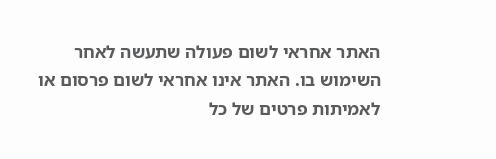האתר אחראי לשום פעולה שתעשה לאחר השימוש בו. האתר אינו אחראי לשום פרסום או לאמיתות פרטים של כל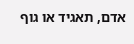אדם, תאגיד או גוף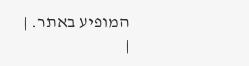המופיע באתר. |
|